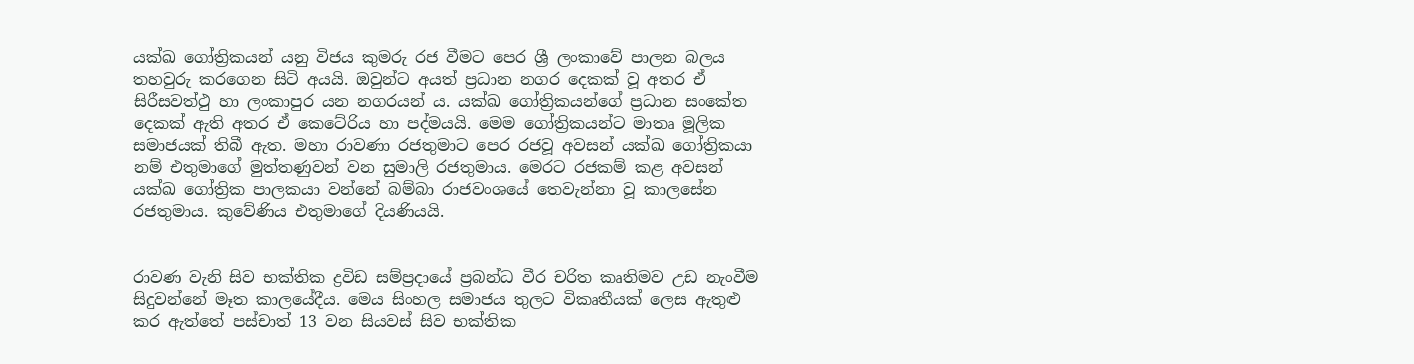යක්ඛ ගෝත්‍රිකයන් යනු විජය කුමරු රජ වීමට පෙර ශ්‍රී ලංකාවේ පාලන බලය තහවුරු කරගෙන සිටි අයයි. ඔවුන්ට අයත් ප්‍රධාන නගර දෙකක් වූ අතර ඒ සිරීසවත්ථු හා ලංකාපුර යන නගරයන්‍ ය. යක්ඛ ගෝත්‍රිකයන්ගේ ප්‍රධාන සංකේත දෙකක් ඇති අතර ඒ කෙටේරිය හා පද්මයයි. මෙම ගෝත්‍රිකයන්ට මාතෘ මූලික සමාජයක් තිබී ඇත. මහා රාවණා රජතුමාට පෙර රජවූ අවසන් යක්ඛ ගෝත්‍රිකයා නම් එතුමාගේ මුත්තණුවන් වන සුමාලි රජතුමාය. මෙරට රජකම් කළ අවසන් යක්ඛ ගෝත්‍රික පාලකයා වන්නේ බම්බා රාජවංශයේ තෙවැන්නා වූ කාලසේන රජතුමාය. කුවේණිය එතුමාගේ දියණියයි.


රාවණ වැනි සිව භක්තික ද්‍රවිඩ සම්ප්‍රදායේ ප්‍රබන්ධ වීර චරිත කෘතිමව උඩ නැංවීම සිදුවන්නේ මෑත කාලයේදීය. මෙය සිංහල සමාජය තුලට විකෘතීයක් ලෙස ඇතුළු කර ඇත්තේ පස්චාත් 13 වන සියවස් සිව භක්තික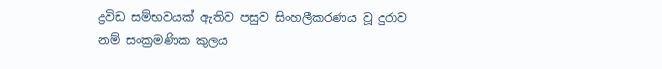ද්‍රවිඩ සම්භවයක් ඇතිව පසුව සිංහලීකරණය වූ දුරාව නම් සංක්‍රමණික කුලය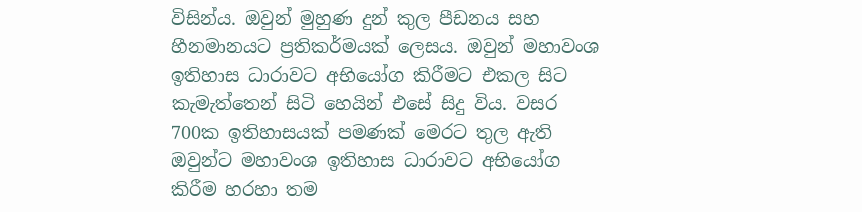විසින්ය. ඔවුන් මුහුණ දුන් කුල පීඩනය සහ හීනමානයට ප්‍රතිකර්මයක් ලෙසය. ඔවුන් මහාවංශ ඉතිහාස ධාරාවට අභියෝග කිරීමට එකල සිට කැමැත්තෙන් සිටි හෙයින් එසේ සිදු විය. වසර 700ක ඉතිහාසයක් පමණක් මෙරට තුල ඇති ඔවුන්ට මහාවංශ ඉතිහාස ධාරාවට අභියෝග කිරීම හරහා තම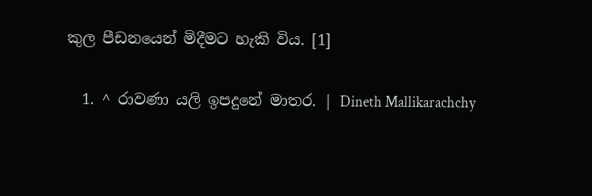කුල පීඩනයෙන් මිදීමට හැකි විය. [1]

  1. ^ රාවණා යලි ඉපදුනේ මාතර. | Dineth Mallikarachchy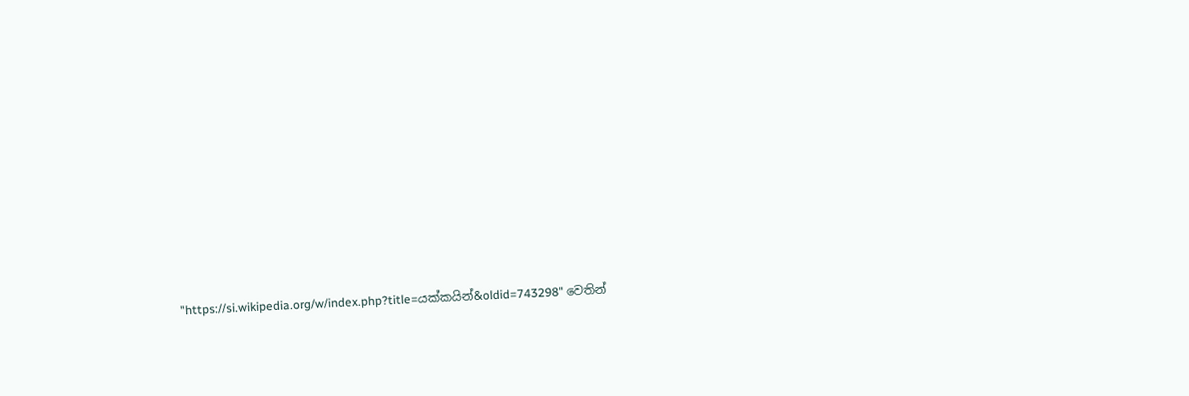"https://si.wikipedia.org/w/index.php?title=යක්කයින්&oldid=743298" වෙතින්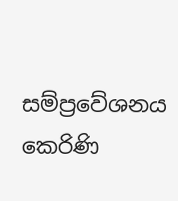සම්ප්‍රවේශනය කෙරිණි